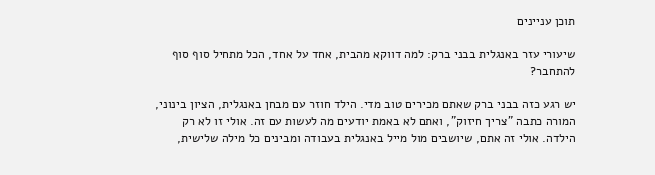תוכן עניינים

שיעורי עזר באנגלית בבני ברק: למה דווקא מהבית, אחד על אחד, הכל מתחיל סוף סוף להתחבר?

יש רגע כזה בבני ברק שאתם מכירים טוב מדי. הילד חוזר עם מבחן באנגלית, הציון בינוני, המורה כתבה "צריך חיזוק", ואתם לא באמת יודעים מה לעשות עם זה. אולי זו לא רק הילדה. אולי זה אתם, שיושבים מול מייל באנגלית בעבודה ומבינים כל מילה שלישית,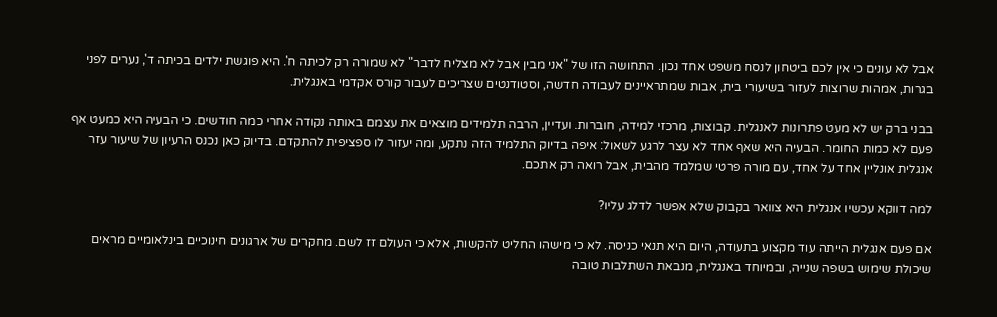אבל לא עונים כי אין לכם ביטחון לנסח משפט אחד נכון. התחושה הזו של "אני מבין אבל לא מצליח לדבר" לא שמורה רק לכיתה ח'. היא פוגשת ילדים בכיתה ד', נערים לפני בגרות, אמהות שרוצות לעזור בשיעורי בית, אבות שמתראיינים לעבודה חדשה, וסטודנטים שצריכים לעבור קורס אקדמי באנגלית.

בבני ברק יש לא מעט פתרונות לאנגלית. קבוצות, מרכזי למידה, חוברות. ועדיין, הרבה תלמידים מוצאים את עצמם באותה נקודה אחרי כמה חודשים. כי הבעיה היא כמעט אף פעם לא כמות החומר. הבעיה היא שאף אחד לא עצר לרגע לשאול: איפה בדיוק התלמיד הזה נתקע, ומה יעזור לו ספציפית להתקדם. בדיוק כאן נכנס הרעיון של שיעור עזר אנגלית אונליין אחד על אחד, עם מורה פרטי שמלמד מהבית, אבל רואה רק אתכם.

למה דווקא עכשיו אנגלית היא צוואר בקבוק שלא אפשר לדלג עליו?

אם פעם אנגלית הייתה עוד מקצוע בתעודה, היום היא תנאי כניסה. לא כי מישהו החליט להקשות, אלא כי העולם זז לשם. מחקרים של ארגונים חינוכיים בינלאומיים מראים שיכולת שימוש בשפה שנייה, ובמיוחד באנגלית, מנבאת השתלבות טובה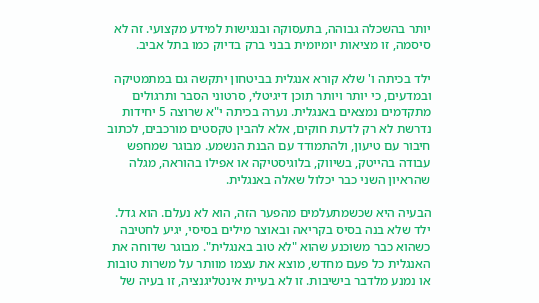יותר בהשכלה גבוהה, בתעסוקה ובנגישות למידע מקצועי. זה לא סיסמה, זו מציאות יומיומית בבני ברק בדיוק כמו בתל אביב.

ילד בכיתה ו' שלא קורא אנגלית בביטחון יתקשה גם במתמטיקה ובמדעים, כי יותר ויותר תוכן דיגיטלי, סרטוני הסבר ותרגולים מתקדמים נמצאים באנגלית. נערה בכיתה י"א שרוצה 5 יחידות נדרשת לא רק לדעת חוקים, אלא להבין טקסטים מורכבים, לכתוב חיבור עם טיעון, ולהתמודד עם הבנת הנשמע. מבוגר שמחפש עבודה בהייטק, בשיווק, בלוגיסטיקה או אפילו בהוראה, מגלה שהראיון השני כבר יכלול שאלה באנגלית.

הבעיה היא שכשמתעלמים מהפער הזה, הוא לא נעלם. הוא גדל. ילד שלא בנה בסיס בקריאה ובאוצר מילים בסיסי, יגיע לחטיבה כשהוא כבר משוכנע שהוא "לא טוב באנגלית". מבוגר שדוחה את האנגלית כל פעם מחדש, מוצא את עצמו מוותר על משרות טובות או נמנע מלדבר בישיבות. זו לא בעיית אינטליגנציה, זו בעיה של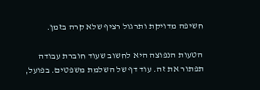חשיפה מדויקת ותרגול רציף שלא קרה בזמן.

הטעות הנפוצה היא לחשוב שעוד חוברת עבודה תפתור את זה. עוד דף של השלמת משפטים. בפועל,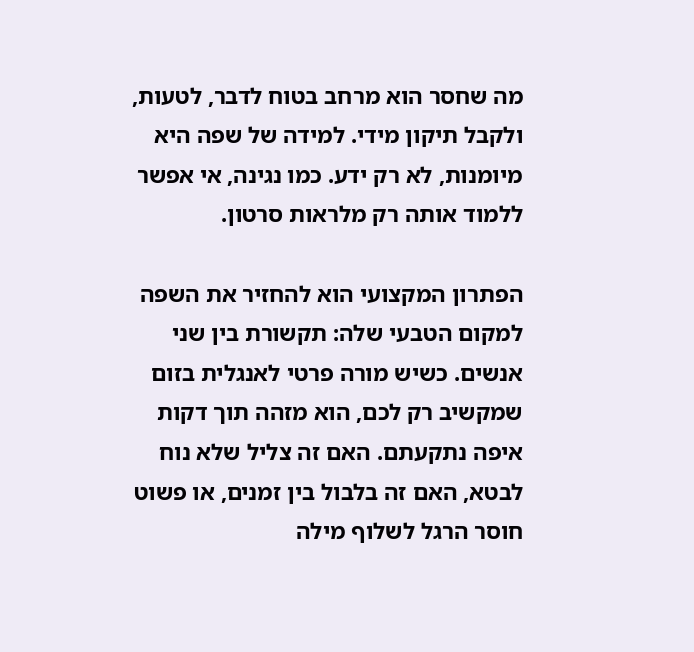מה שחסר הוא מרחב בטוח לדבר, לטעות, ולקבל תיקון מידי. למידה של שפה היא מיומנות, לא רק ידע. כמו נגינה, אי אפשר ללמוד אותה רק מלראות סרטון.

הפתרון המקצועי הוא להחזיר את השפה למקום הטבעי שלה: תקשורת בין שני אנשים. כשיש מורה פרטי לאנגלית בזום שמקשיב רק לכם, הוא מזהה תוך דקות איפה נתקעתם. האם זה צליל שלא נוח לבטא, האם זה בלבול בין זמנים, או פשוט חוסר הרגל לשלוף מילה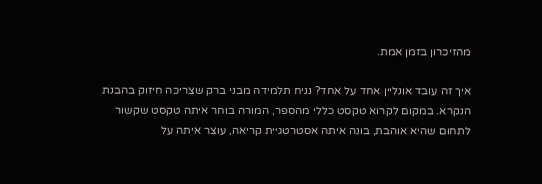מהזיכרון בזמן אמת.

איך זה עובד אונליין אחד על אחד? נניח תלמידה מבני ברק שצריכה חיזוק בהבנת הנקרא. במקום לקרוא טקסט כללי מהספר, המורה בוחר איתה טקסט שקשור לתחום שהיא אוהבת, בונה איתה אסטרטגיית קריאה, עוצר איתה על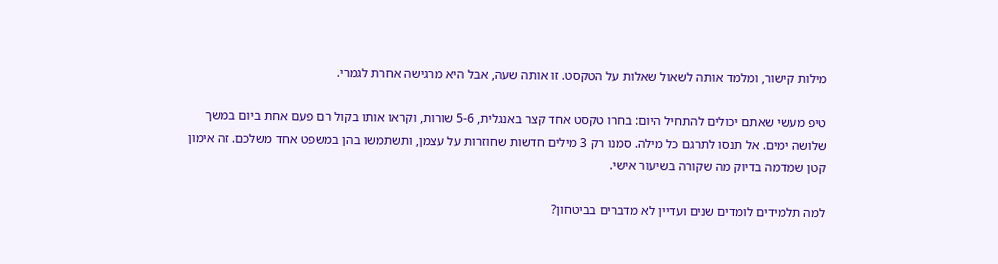מילות קישור, ומלמד אותה לשאול שאלות על הטקסט. זו אותה שעה, אבל היא מרגישה אחרת לגמרי.

טיפ מעשי שאתם יכולים להתחיל היום: בחרו טקסט אחד קצר באנגלית, 5-6 שורות, וקראו אותו בקול רם פעם אחת ביום במשך שלושה ימים. אל תנסו לתרגם כל מילה. סמנו רק 3 מילים חדשות שחוזרות על עצמן, ותשתמשו בהן במשפט אחד משלכם. זה אימון קטן שמדמה בדיוק מה שקורה בשיעור אישי.

למה תלמידים לומדים שנים ועדיין לא מדברים בביטחון?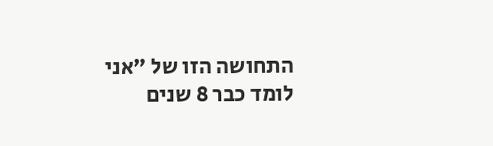התחושה הזו של "אני לומד כבר 8 שנים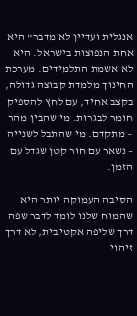אנגלית ועדיין לא מדבר" היא אחת הנפוצות בישראל. היא לא אשמת התלמידים. מערכת החינוך מלמדת קבוצה גדולה, בקצב אחיד, עם לחץ להספיק חומר לבגרות. מי שהבין מהר – מתקדם. מי שהתבל לשנייה – נשאר עם חור קטן שגדל עם הזמן.

הסיבה העמוקה יותר היא שהמוח שלנו לומד לדבר שפה דרך שליפה אקטיבית, לא דרך זיהוי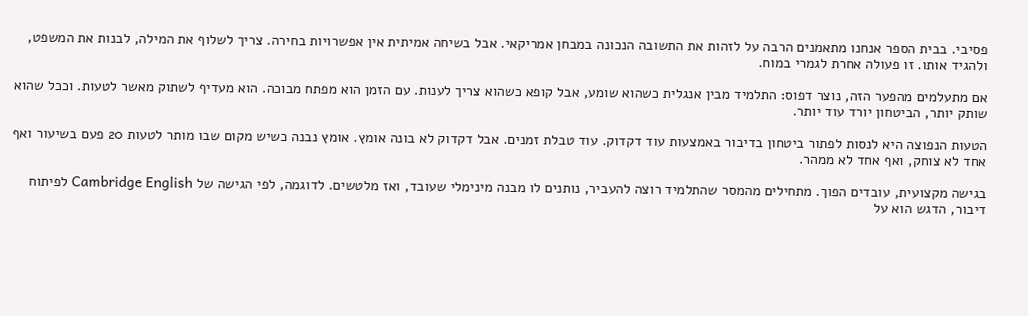פסיבי. בבית הספר אנחנו מתאמנים הרבה על לזהות את התשובה הנכונה במבחן אמריקאי. אבל בשיחה אמיתית אין אפשרויות בחירה. צריך לשלוף את המילה, לבנות את המשפט, ולהגיד אותו. זו פעולה אחרת לגמרי במוח.

אם מתעלמים מהפער הזה, נוצר דפוס: התלמיד מבין אנגלית כשהוא שומע, אבל קופא כשהוא צריך לענות. עם הזמן הוא מפתח מבוכה. הוא מעדיף לשתוק מאשר לטעות. וככל שהוא שותק יותר, הביטחון יורד עוד יותר.

הטעות הנפוצה היא לנסות לפתור ביטחון בדיבור באמצעות עוד דקדוק. עוד טבלת זמנים. אבל דקדוק לא בונה אומץ. אומץ נבנה כשיש מקום שבו מותר לטעות 20 פעם בשיעור ואף אחד לא צוחק, ואף אחד לא ממהר.

בגישה מקצועית, עובדים הפוך. מתחילים מהמסר שהתלמיד רוצה להעביר, נותנים לו מבנה מינימלי שעובד, ואז מלטשים. לדוגמה, לפי הגישה של Cambridge English לפיתוח דיבור, הדגש הוא על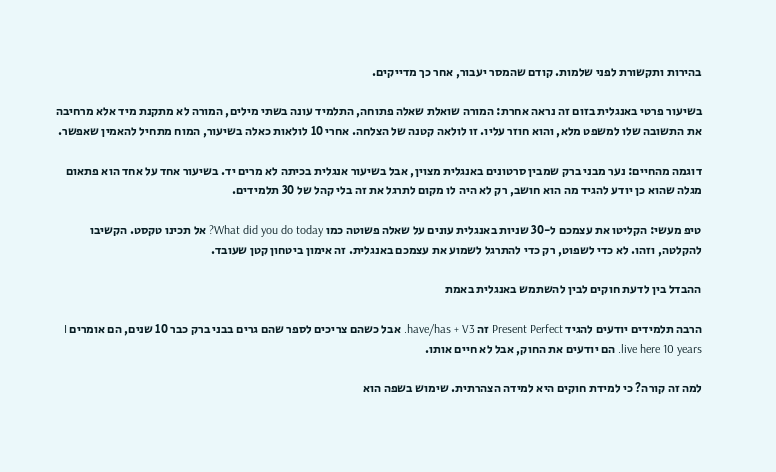בהירות ותקשורת לפני שלמות. קודם שהמסר יעבור, אחר כך מדייקים.

בשיעור פרטי באנגלית בזום זה נראה אחרת: המורה שואלת שאלה פתוחה, התלמיד עונה בשתי מילים, המורה לא מתקנת מיד אלא מרחיבה את התשובה שלו למשפט מלא, והוא חוזר עליו. זו לולאה קטנה של הצלחה. אחרי 10 לולאות כאלה בשיעור, המוח מתחיל להאמין שאפשר.

דוגמה מהחיים: נער מבני ברק שמבין סרטונים באנגלית מצוין, אבל בשיעור אנגלית בכיתה לא מרים יד. בשיעור אחד על אחד הוא פתאום מגלה שהוא כן יודע להגיד מה הוא חושב, רק לא היה לו מקום לתרגל את זה בלי קהל של 30 תלמידים.

טיפ מעשי: הקליטו את עצמכם ל-30 שניות באנגלית עונים על שאלה פשוטה כמו What did you do today? אל תכינו טקסט. הקשיבו להקלטה, וזהו. לא כדי לשפוט, רק כדי להתרגל לשמוע את עצמכם באנגלית. זה אימון ביטחון קטן שעובד.

ההבדל בין לדעת חוקים לבין להשתמש באנגלית באמת

הרבה תלמידים יודעים להגיד Present Perfect זה have/has + V3. אבל כשהם צריכים לספר שהם גרים בבני ברק כבר 10 שנים, הם אומרים I live here 10 years. הם יודעים את החוק, אבל לא חיים אותו.

למה זה קורה? כי למידת חוקים היא למידה הצהרתית. שימוש בשפה הוא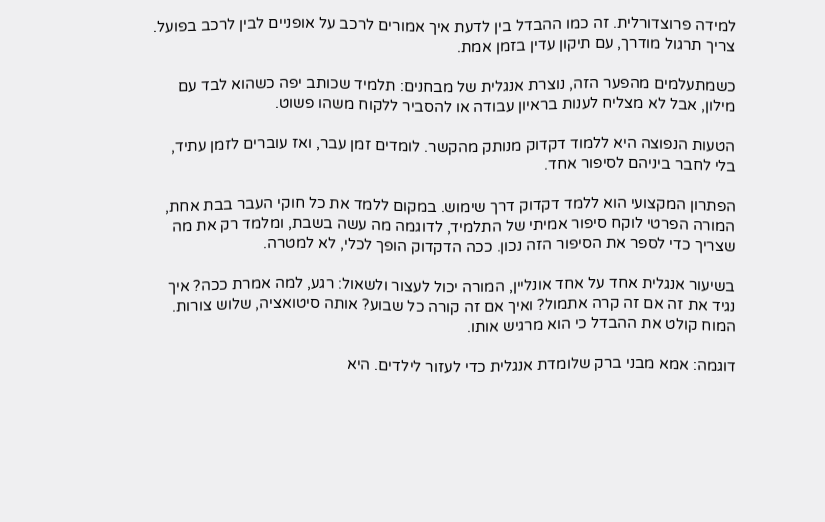למידה פרוצדורלית. זה כמו ההבדל בין לדעת איך אמורים לרכב על אופניים לבין לרכב בפועל. צריך תרגול מודרך, עם תיקון עדין בזמן אמת.

כשמתעלמים מהפער הזה, נוצרת אנגלית של מבחנים: תלמיד שכותב יפה כשהוא לבד עם מילון, אבל לא מצליח לענות בראיון עבודה או להסביר ללקוח משהו פשוט.

הטעות הנפוצה היא ללמוד דקדוק מנותק מהקשר. לומדים זמן עבר, ואז עוברים לזמן עתיד, בלי לחבר ביניהם לסיפור אחד.

הפתרון המקצועי הוא ללמד דקדוק דרך שימוש. במקום ללמד את כל חוקי העבר בבת אחת, המורה הפרטי לוקח סיפור אמיתי של התלמיד, לדוגמה מה עשה בשבת, ומלמד רק את מה שצריך כדי לספר את הסיפור הזה נכון. ככה הדקדוק הופך לכלי, לא למטרה.

בשיעור אנגלית אחד על אחד אונליין, המורה יכול לעצור ולשאול: רגע, למה אמרת ככה? איך נגיד את זה אם זה קרה אתמול? ואיך אם זה קורה כל שבוע? אותה סיטואציה, שלוש צורות. המוח קולט את ההבדל כי הוא מרגיש אותו.

דוגמה: אמא מבני ברק שלומדת אנגלית כדי לעזור לילדים. היא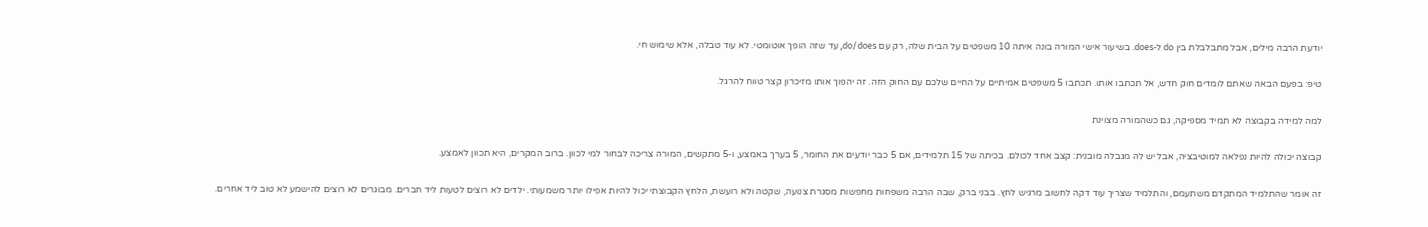יודעת הרבה מילים, אבל מתבלבלת בין do ל-does. בשיעור אישי המורה בונה איתה 10 משפטים על הבית שלה, רק עם do/does, עד שזה הופך אוטומטי. לא עוד טבלה, אלא שימוש חי.

טיפ: בפעם הבאה שאתם לומדים חוק חדש, אל תכתבו אותו. תכתבו 5 משפטים אמיתיים על החיים שלכם עם החוק הזה. זה יהפוך אותו מזיכרון קצר טווח להרגל.

למה למידה בקבוצה לא תמיד מספיקה, גם כשהמורה מצוינת

קבוצה יכולה להיות נפלאה למוטיבציה, אבל יש לה מגבלה מובנית: קצב אחד לכולם. בכיתה של 15 תלמידים, אם 5 כבר יודעים את החומר, 5 בערך באמצע, ו-5 מתקשים, המורה צריכה לבחור למי לכוון. ברוב המקרים, היא תכוון לאמצע.

זה אומר שהתלמיד המתקדם משתעמם, והתלמיד שצריך עוד דקה לחשוב מרגיש לחץ. בבני ברק, שבה הרבה משפחות מחפשות מסגרת צנועה, שקטה ולא רועשת, הלחץ הקבוצתי יכול להיות אפילו יותר משמעותי. ילדים לא רוצים לטעות ליד חברים. מבוגרים לא רוצים להישמע לא טוב ליד אחרים.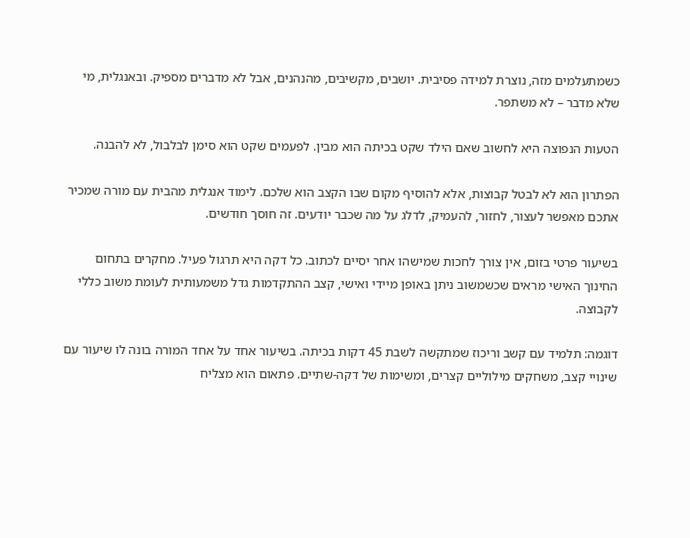כשמתעלמים מזה, נוצרת למידה פסיבית. יושבים, מקשיבים, מהנהנים, אבל לא מדברים מספיק. ובאנגלית, מי שלא מדבר – לא משתפר.

הטעות הנפוצה היא לחשוב שאם הילד שקט בכיתה הוא מבין. לפעמים שקט הוא סימן לבלבול, לא להבנה.

הפתרון הוא לא לבטל קבוצות, אלא להוסיף מקום שבו הקצב הוא שלכם. לימוד אנגלית מהבית עם מורה שמכיר אתכם מאפשר לעצור, לחזור, להעמיק, לדלג על מה שכבר יודעים. זה חוסך חודשים.

בשיעור פרטי בזום, אין צורך לחכות שמישהו אחר יסיים לכתוב. כל דקה היא תרגול פעיל. מחקרים בתחום החינוך האישי מראים שכשמשוב ניתן באופן מיידי ואישי, קצב ההתקדמות גדל משמעותית לעומת משוב כללי לקבוצה.

דוגמה: תלמיד עם קשב וריכוז שמתקשה לשבת 45 דקות בכיתה. בשיעור אחד על אחד המורה בונה לו שיעור עם שינויי קצב, משחקים מילוליים קצרים, ומשימות של דקה-שתיים. פתאום הוא מצליח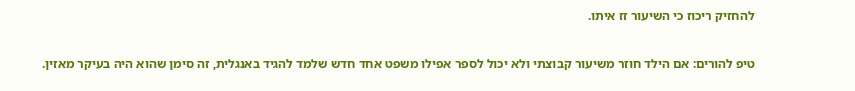להחזיק ריכוז כי השיעור זז איתו.

טיפ להורים: אם הילד חוזר משיעור קבוצתי ולא יכול לספר אפילו משפט אחד חדש שלמד להגיד באנגלית, זה סימן שהוא היה בעיקר מאזין.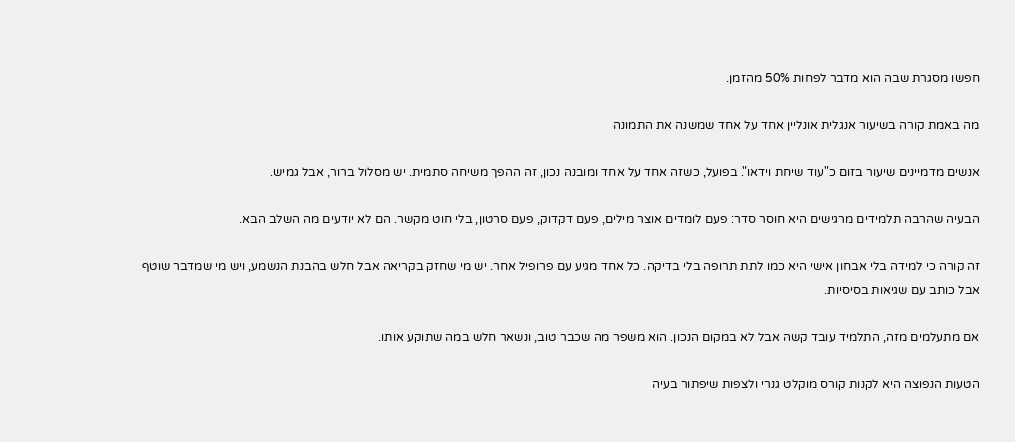חפשו מסגרת שבה הוא מדבר לפחות 50% מהזמן.

מה באמת קורה בשיעור אנגלית אונליין אחד על אחד שמשנה את התמונה

אנשים מדמיינים שיעור בזום כ"עוד שיחת וידאו". בפועל, כשזה אחד על אחד ומובנה נכון, זה ההפך משיחה סתמית. יש מסלול ברור, אבל גמיש.

הבעיה שהרבה תלמידים מרגישים היא חוסר סדר: פעם לומדים אוצר מילים, פעם דקדוק, פעם סרטון, בלי חוט מקשר. הם לא יודעים מה השלב הבא.

זה קורה כי למידה בלי אבחון אישי היא כמו לתת תרופה בלי בדיקה. כל אחד מגיע עם פרופיל אחר. יש מי שחזק בקריאה אבל חלש בהבנת הנשמע, ויש מי שמדבר שוטף אבל כותב עם שגיאות בסיסיות.

אם מתעלמים מזה, התלמיד עובד קשה אבל לא במקום הנכון. הוא משפר מה שכבר טוב, ונשאר חלש במה שתוקע אותו.

הטעות הנפוצה היא לקנות קורס מוקלט גנרי ולצפות שיפתור בעיה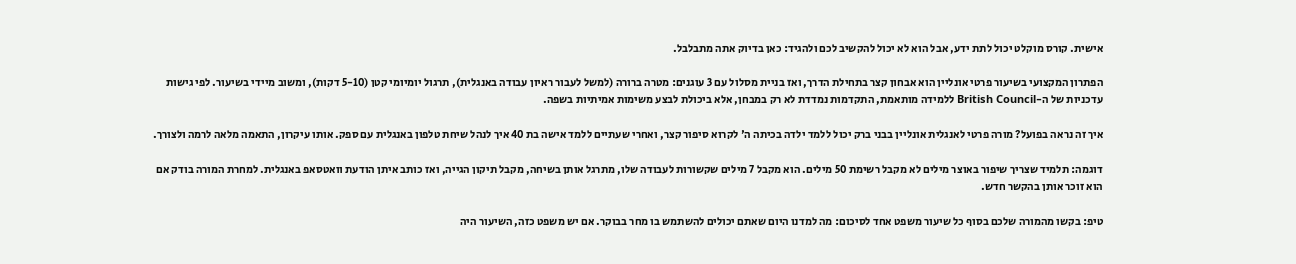אישית. קורס מוקלט יכול לתת ידע, אבל הוא לא יכול להקשיב לכם ולהגיד: כאן בדיוק אתה מתבלבל.

הפתרון המקצועי בשיעור פרטי אונליין הוא אבחון קצר בתחילת הדרך, ואז בניית מסלול עם 3 עוגנים: מטרה ברורה (למשל לעבור ראיון עבודה באנגלית), תרגול יומיומי קטן (5-10 דקות), ומשוב מיידי בשיעור. לפי גישות עדכניות של ה-British Council ללמידה מותאמת, התקדמות נמדדת לא רק במבחן, אלא ביכולת לבצע משימות אמיתיות בשפה.

איך זה נראה בפועל? מורה פרטי לאנגלית אונליין בבני ברק יכול ללמד ילדה בכיתה ה' לקרוא סיפור קצר, ואחרי שעתיים ללמד אישה בת 40 איך לנהל שיחת טלפון באנגלית עם ספק. אותו עיקרון, התאמה מלאה לרמה ולצורך.

דוגמה: תלמיד שצריך שיפור באוצר מילים לא מקבל רשימת 50 מילים. הוא מקבל 7 מילים שקשורות לעבודה שלו, מתרגל אותן בשיחה, מקבל תיקון הגייה, ואז כותב איתן הודעת וואטסאפ באנגלית. למחרת המורה בודק אם הוא זוכר אותן בהקשר חדש.

טיפ: בקשו מהמורה שלכם בסוף כל שיעור משפט אחד לסיכום: מה למדנו היום שאתם יכולים להשתמש בו מחר בבוקר. אם יש משפט כזה, השיעור היה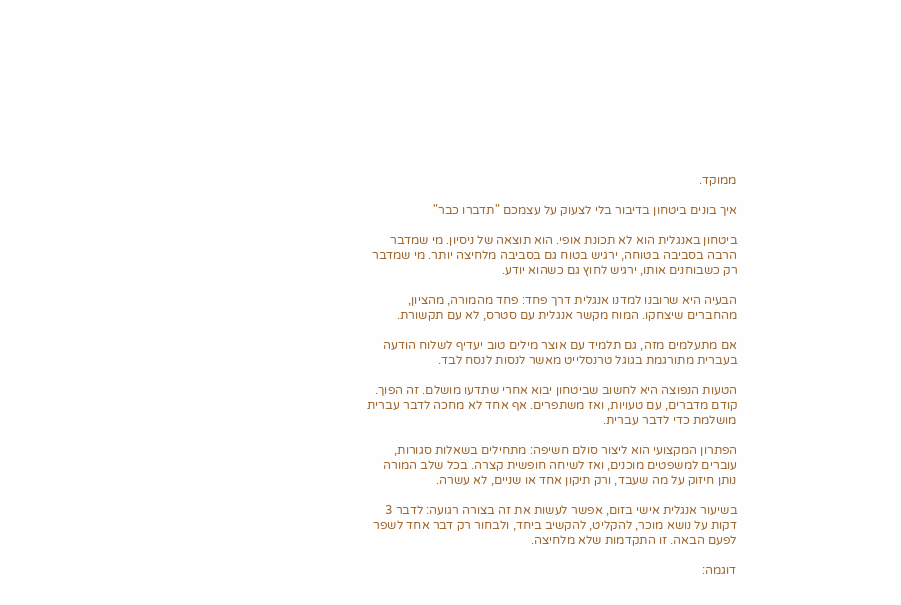ממוקד.

איך בונים ביטחון בדיבור בלי לצעוק על עצמכם "תדברו כבר"

ביטחון באנגלית הוא לא תכונת אופי. הוא תוצאה של ניסיון. מי שמדבר הרבה בסביבה בטוחה, ירגיש בטוח גם בסביבה מלחיצה יותר. מי שמדבר רק כשבוחנים אותו, ירגיש לחוץ גם כשהוא יודע.

הבעיה היא שרובנו למדנו אנגלית דרך פחד: פחד מהמורה, מהציון, מהחברים שיצחקו. המוח מקשר אנגלית עם סטרס, לא עם תקשורת.

אם מתעלמים מזה, גם תלמיד עם אוצר מילים טוב יעדיף לשלוח הודעה בעברית מתורגמת בגוגל טרנסלייט מאשר לנסות לנסח לבד.

הטעות הנפוצה היא לחשוב שביטחון יבוא אחרי שתדעו מושלם. זה הפוך. קודם מדברים, עם טעויות, ואז משתפרים. אף אחד לא מחכה לדבר עברית מושלמת כדי לדבר עברית.

הפתרון המקצועי הוא ליצור סולם חשיפה: מתחילים בשאלות סגורות, עוברים למשפטים מוכנים, ואז לשיחה חופשית קצרה. בכל שלב המורה נותן חיזוק על מה שעבד, ורק תיקון אחד או שניים, לא עשרה.

בשיעור אנגלית אישי בזום, אפשר לעשות את זה בצורה רגועה: לדבר 3 דקות על נושא מוכר, להקליט, להקשיב ביחד, ולבחור רק דבר אחד לשפר לפעם הבאה. זו התקדמות שלא מלחיצה.

דוגמה: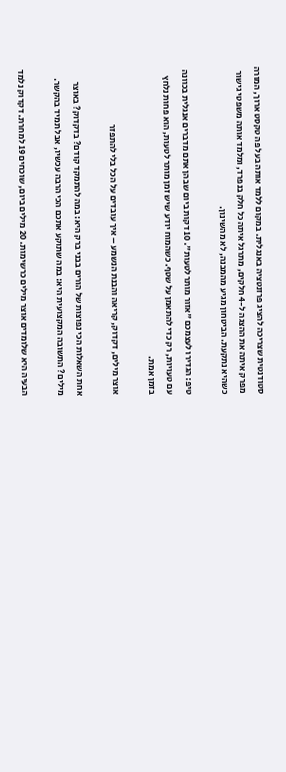סטודנטית שצריכה להציג פרזנטציה באנגלית. במקום ללמד אותה בעל פה טקסט ארוך, המורה מפרק איתה את ההצגה ל-4 חלקים, מתרגל איתה כל חלק בנפרד, ומלמד אותה משפטי גישור כשהיא נתקעת. הביטחון מגיע מהמבנה, לא מהשינון.

טיפ: הגדירו לעצמכם "אזור מותר לטעות". 10 דקות ביום שבהן אתם מדברים אנגלית בכוונה עם טעויות, רק כדי להתאמן על שטף. כשהמוח יודע שיש זמן מותר לטעות, הוא פחות נלחץ בזמן אמת.

אוצר מילים, דקדוק, קריאה והבנת הנשמע – איך עובדים על הכל בלי להתפזר

אחת השאלות הכי נפוצות של הורים בבני ברק היא: במה להתמקד קודם? בדקדוק? באוצר מילים? התשובה המקצועית היא: במה שתוקע אתכם הכי הרבה עכשיו, אבל תמיד בהקשר.

הבעיה היא שלומדים אוצר מילים כרשימות. 20 מילים ביום, שוכחים 19 למחרת. דקדוק נלמד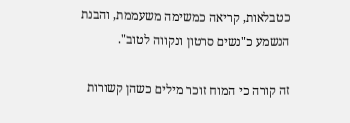כטבלאות, קריאה כמשימה משעממת, והבנת הנשמע כ"נשים סרטון ונקווה לטוב".

זה קורה כי המוח זוכר מילים כשהן קשורות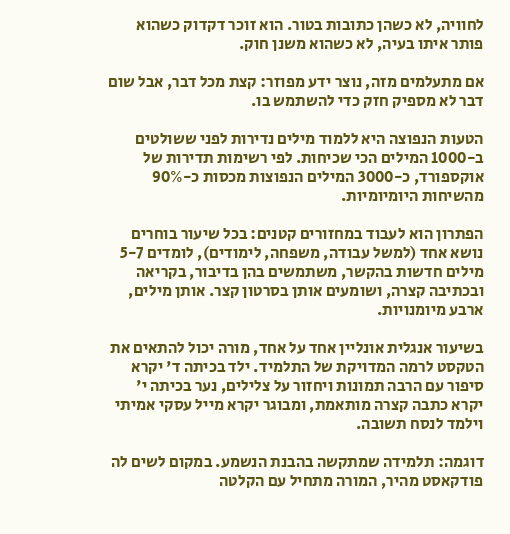לחוויה, לא כשהן כתובות בטור. הוא זוכר דקדוק כשהוא פותר איתו בעיה, לא כשהוא משנן חוק.

אם מתעלמים מזה, נוצר ידע מפוזר: קצת מכל דבר, אבל שום דבר לא מספיק חזק כדי להשתמש בו.

הטעות הנפוצה היא ללמוד מילים נדירות לפני ששולטים ב-1000 המילים הכי שכיחות. לפי רשימות תדירות של אוקספורד, כ-3000 המילים הנפוצות מכסות כ-90% מהשיחות היומיומיות.

הפתרון הוא לעבוד במחזורים קטנים: בכל שיעור בוחרים נושא אחד (למשל עבודה, משפחה, לימודים), לומדים 5-7 מילים חדשות בהקשר, משתמשים בהן בדיבור, בקריאה ובכתיבה קצרה, ושומעים אותן בסרטון קצר. אותן מילים, ארבע מיומנויות.

בשיעור אנגלית אונליין אחד על אחד, מורה יכול להתאים את הטקסט לרמה המדויקת של התלמיד. ילד בכיתה ד' יקרא סיפור עם הרבה תמונות ויחזור על צלילים, נער בכיתה י' יקרא כתבה קצרה מותאמת, ומבוגר יקרא מייל עסקי אמיתי וילמד לנסח תשובה.

דוגמה: תלמידה שמתקשה בהבנת הנשמע. במקום לשים לה פודקאסט מהיר, המורה מתחיל עם הקלטה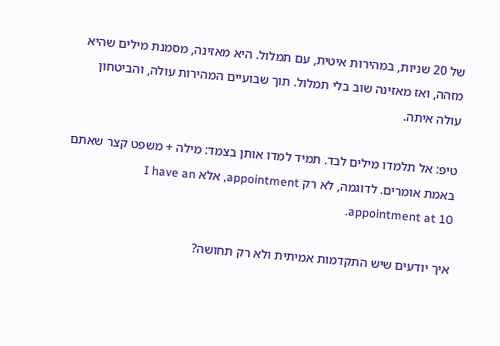של 20 שניות, במהירות איטית, עם תמלול. היא מאזינה, מסמנת מילים שהיא מזהה, ואז מאזינה שוב בלי תמלול. תוך שבועיים המהירות עולה, והביטחון עולה איתה.

טיפ: אל תלמדו מילים לבד. תמיד למדו אותן בצמד: מילה + משפט קצר שאתם באמת אומרים. לדוגמה, לא רק appointment, אלא I have an appointment at 10.

איך יודעים שיש התקדמות אמיתית ולא רק תחושה?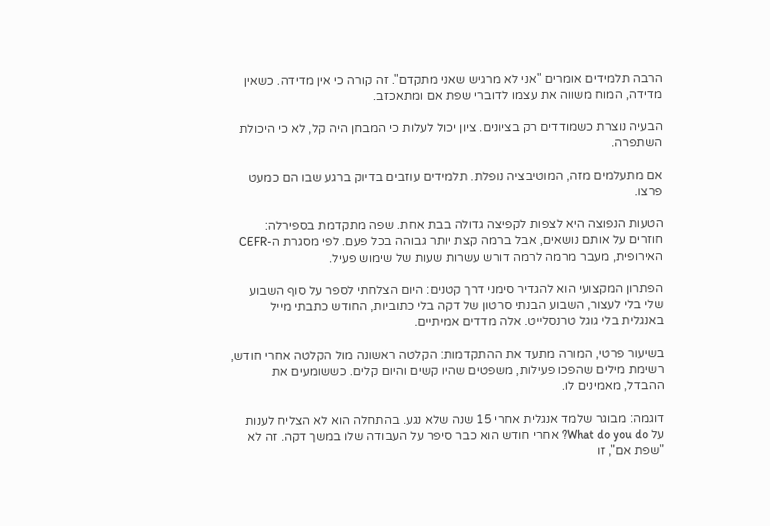הרבה תלמידים אומרים "אני לא מרגיש שאני מתקדם". זה קורה כי אין מדידה. כשאין מדידה, המוח משווה את עצמו לדוברי שפת אם ומתאכזב.

הבעיה נוצרת כשמודדים רק בציונים. ציון יכול לעלות כי המבחן היה קל, לא כי היכולת השתפרה.

אם מתעלמים מזה, המוטיבציה נופלת. תלמידים עוזבים בדיוק ברגע שבו הם כמעט פרצו.

הטעות הנפוצה היא לצפות לקפיצה גדולה בבת אחת. שפה מתקדמת בספירלה: חוזרים על אותם נושאים, אבל ברמה קצת יותר גבוהה בכל פעם. לפי מסגרת ה-CEFR האירופית, מעבר מרמה לרמה דורש עשרות שעות של שימוש פעיל.

הפתרון המקצועי הוא להגדיר סימני דרך קטנים: היום הצלחתי לספר על סוף השבוע שלי בלי לעצור, השבוע הבנתי סרטון של דקה בלי כתוביות, החודש כתבתי מייל באנגלית בלי גוגל טרנסלייט. אלה מדדים אמיתיים.

בשיעור פרטי, המורה מתעד את ההתקדמות: הקלטה ראשונה מול הקלטה אחרי חודש, רשימת מילים שהפכו פעילות, משפטים שהיו קשים והיום קלים. כששומעים את ההבדל, מאמינים לו.

דוגמה: מבוגר שלמד אנגלית אחרי 15 שנה שלא נגע. בהתחלה הוא לא הצליח לענות על What do you do? אחרי חודש הוא כבר סיפר על העבודה שלו במשך דקה. זה לא "שפת אם", זו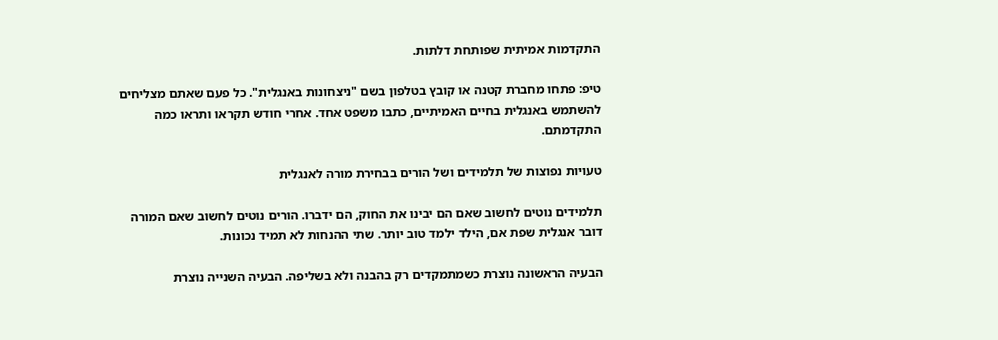התקדמות אמיתית שפותחת דלתות.

טיפ: פתחו מחברת קטנה או קובץ בטלפון בשם "ניצחונות באנגלית". כל פעם שאתם מצליחים להשתמש באנגלית בחיים האמיתיים, כתבו משפט אחד. אחרי חודש תקראו ותראו כמה התקדמתם.

טעויות נפוצות של תלמידים ושל הורים בבחירת מורה לאנגלית

תלמידים נוטים לחשוב שאם הם יבינו את החוק, הם ידברו. הורים נוטים לחשוב שאם המורה דובר אנגלית שפת אם, הילד ילמד טוב יותר. שתי ההנחות לא תמיד נכונות.

הבעיה הראשונה נוצרת כשמתמקדים רק בהבנה ולא בשליפה. הבעיה השנייה נוצרת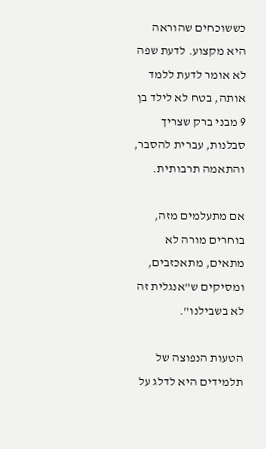כששוכחים שהוראה היא מקצוע. לדעת שפה לא אומר לדעת ללמד אותה, בטח לא לילד בן 9 מבני ברק שצריך סבלנות, עברית להסבר, והתאמה תרבותית.

אם מתעלמים מזה, בוחרים מורה לא מתאים, מתאכזבים, ומסיקים ש"אנגלית זה לא בשבילנו".

הטעות הנפוצה של תלמידים היא לדלג על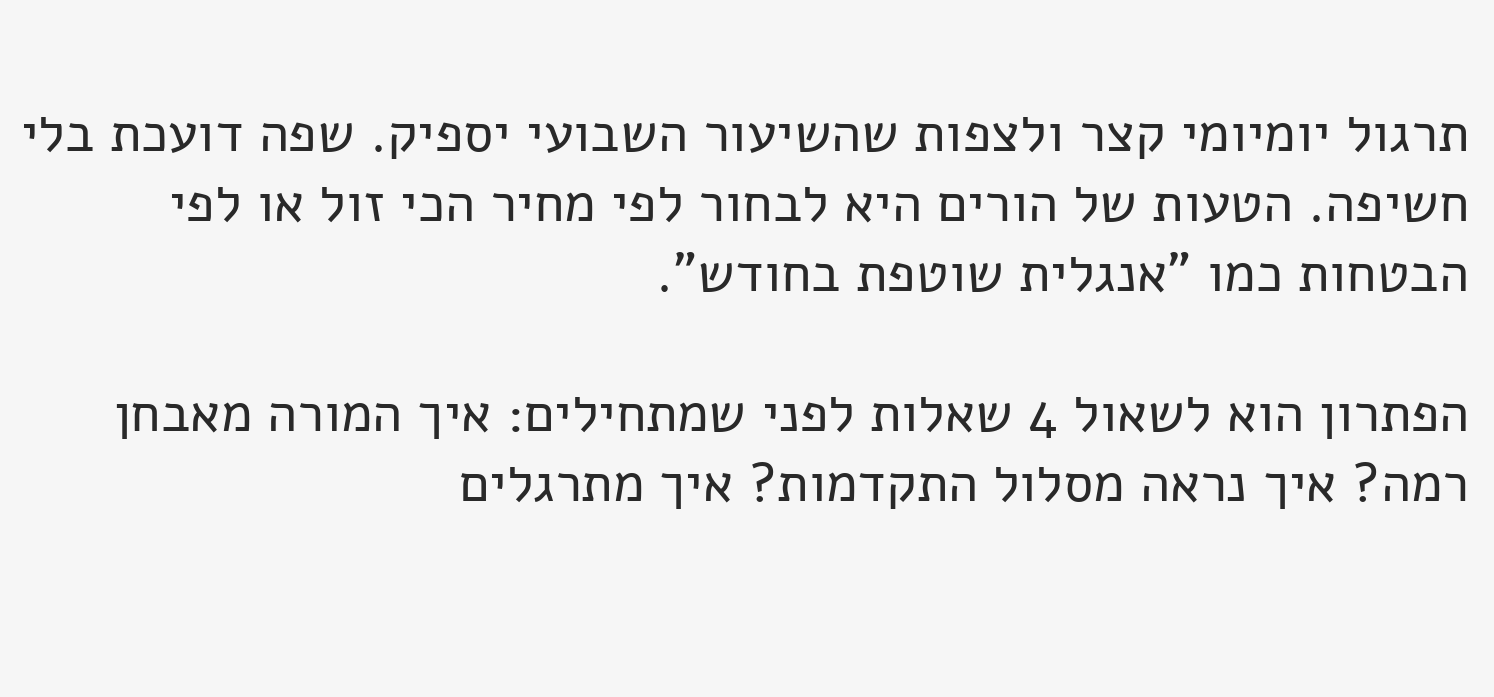תרגול יומיומי קצר ולצפות שהשיעור השבועי יספיק. שפה דועכת בלי חשיפה. הטעות של הורים היא לבחור לפי מחיר הכי זול או לפי הבטחות כמו "אנגלית שוטפת בחודש".

הפתרון הוא לשאול 4 שאלות לפני שמתחילים: איך המורה מאבחן רמה? איך נראה מסלול התקדמות? איך מתרגלים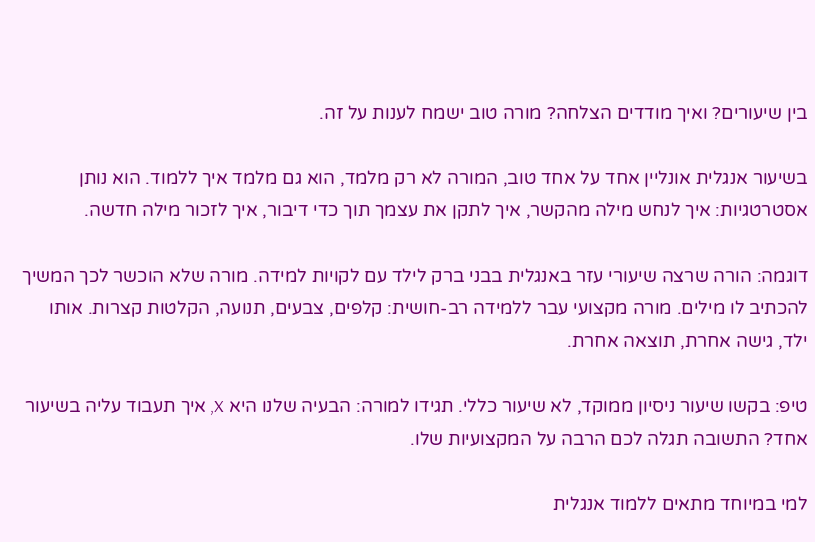בין שיעורים? ואיך מודדים הצלחה? מורה טוב ישמח לענות על זה.

בשיעור אנגלית אונליין אחד על אחד טוב, המורה לא רק מלמד, הוא גם מלמד איך ללמוד. הוא נותן אסטרטגיות: איך לנחש מילה מהקשר, איך לתקן את עצמך תוך כדי דיבור, איך לזכור מילה חדשה.

דוגמה: הורה שרצה שיעורי עזר באנגלית בבני ברק לילד עם לקויות למידה. מורה שלא הוכשר לכך המשיך להכתיב לו מילים. מורה מקצועי עבר ללמידה רב-חושית: קלפים, צבעים, תנועה, הקלטות קצרות. אותו ילד, גישה אחרת, תוצאה אחרת.

טיפ: בקשו שיעור ניסיון ממוקד, לא שיעור כללי. תגידו למורה: הבעיה שלנו היא X, איך תעבוד עליה בשיעור אחד? התשובה תגלה לכם הרבה על המקצועיות שלו.

למי במיוחד מתאים ללמוד אנגלית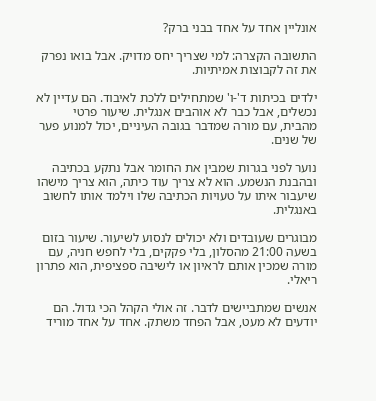אונליין אחד על אחד בבני ברק?

התשובה הקצרה: למי שצריך יחס מדויק. אבל בואו נפרק את זה לקבוצות אמיתיות.

ילדים בכיתות ד'-ו' שמתחילים ללכת לאיבוד. הם עדיין לא נכשלים, אבל כבר לא אוהבים אנגלית. שיעור פרטי מהבית, עם מורה שמדבר בגובה העיניים, יכול למנוע פער של שנים.

נוער לפני בגרות שמבין את החומר אבל נתקע בכתיבה ובהבנת הנשמע. הוא לא צריך עוד כיתה, הוא צריך מישהו שיעבור איתו על טעויות הכתיבה שלו וילמד אותו לחשוב באנגלית.

מבוגרים שעובדים ולא יכולים לנסוע לשיעור. שיעור בזום בשעה 21:00 מהסלון, בלי פקקים, בלי לחפש חניה, עם מורה שמכין אותם לראיון או לישיבה ספציפית, הוא פתרון ריאלי.

אנשים שמתביישים לדבר. זה אולי הקהל הכי גדול. הם יודעים לא מעט, אבל הפחד משתק. אחד על אחד מוריד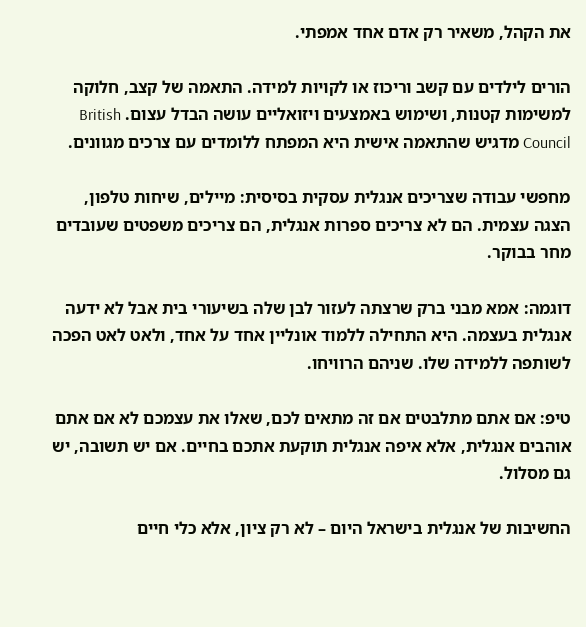את הקהל, משאיר רק אדם אחד אמפתי.

הורים לילדים עם קשב וריכוז או לקויות למידה. התאמה של קצב, חלוקה למשימות קטנות, ושימוש באמצעים ויזואליים עושה הבדל עצום. British Council מדגיש שהתאמה אישית היא המפתח ללומדים עם צרכים מגוונים.

מחפשי עבודה שצריכים אנגלית עסקית בסיסית: מיילים, שיחות טלפון, הצגה עצמית. הם לא צריכים ספרות אנגלית, הם צריכים משפטים שעובדים מחר בבוקר.

דוגמה: אמא מבני ברק שרצתה לעזור לבן שלה בשיעורי בית אבל לא ידעה אנגלית בעצמה. היא התחילה ללמוד אונליין אחד על אחד, ולאט לאט הפכה לשותפה ללמידה שלו. שניהם הרוויחו.

טיפ: אם אתם מתלבטים אם זה מתאים לכם, שאלו את עצמכם לא אם אתם אוהבים אנגלית, אלא איפה אנגלית תוקעת אתכם בחיים. אם יש תשובה, יש גם מסלול.

החשיבות של אנגלית בישראל היום – לא רק ציון, אלא כלי חיים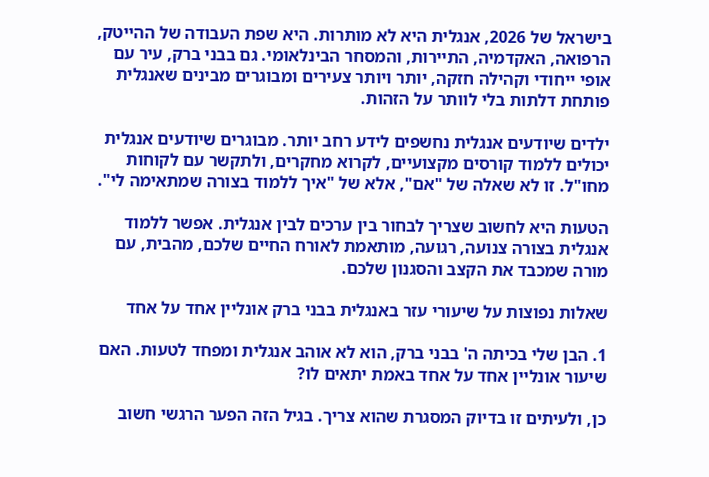בישראל של 2026, אנגלית היא לא מותרות. היא שפת העבודה של ההייטק, הרפואה, האקדמיה, התיירות, והמסחר הבינלאומי. גם בבני ברק, עיר עם אופי ייחודי וקהילה חזקה, יותר ויותר צעירים ומבוגרים מבינים שאנגלית פותחת דלתות בלי לוותר על הזהות.

ילדים שיודעים אנגלית נחשפים לידע רחב יותר. מבוגרים שיודעים אנגלית יכולים ללמוד קורסים מקצועיים, לקרוא מחקרים, ולתקשר עם לקוחות מחו"ל. זו לא שאלה של "אם", אלא של "איך ללמוד בצורה שמתאימה לי".

הטעות היא לחשוב שצריך לבחור בין ערכים לבין אנגלית. אפשר ללמוד אנגלית בצורה צנועה, רגועה, מותאמת לאורח החיים שלכם, מהבית, עם מורה שמכבד את הקצב והסגנון שלכם.

שאלות נפוצות על שיעורי עזר באנגלית בבני ברק אונליין אחד על אחד

1. הבן שלי בכיתה ה' בבני ברק, הוא לא אוהב אנגלית ומפחד לטעות. האם שיעור אונליין אחד על אחד באמת יתאים לו?

כן, ולעיתים זו בדיוק המסגרת שהוא צריך. בגיל הזה הפער הרגשי חשוב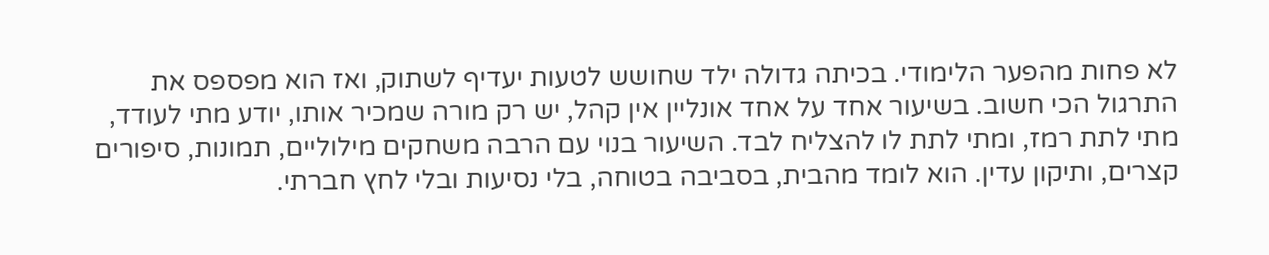לא פחות מהפער הלימודי. בכיתה גדולה ילד שחושש לטעות יעדיף לשתוק, ואז הוא מפספס את התרגול הכי חשוב. בשיעור אחד על אחד אונליין אין קהל, יש רק מורה שמכיר אותו, יודע מתי לעודד, מתי לתת רמז, ומתי לתת לו להצליח לבד. השיעור בנוי עם הרבה משחקים מילוליים, תמונות, סיפורים קצרים, ותיקון עדין. הוא לומד מהבית, בסביבה בטוחה, בלי נסיעות ובלי לחץ חברתי.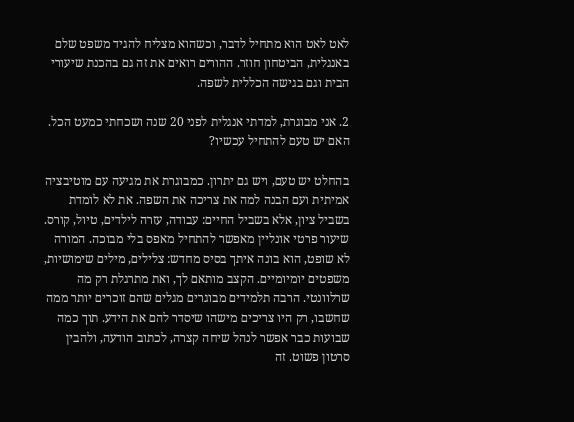לאט לאט הוא מתחיל לדבר, וכשהוא מצליח להגיד משפט שלם באנגלית, הביטחון חוזר. ההורים רואים את זה גם בהכנת שיעורי הבית וגם בגישה הכללית לשפה.

2. אני מבוגרת, למדתי אנגלית לפני 20 שנה ושכחתי כמעט הכל. האם יש טעם להתחיל עכשיו?

בהחלט יש טעם, ויש גם יתרון. כמבוגרת את מגיעה עם מוטיבציה אמיתית ועם הבנה למה את צריכה את השפה. את לא לומדת בשביל ציון, אלא בשביל החיים: עבודה, עזרה לילדים, טיול, קורס. שיעור פרטי אונליין מאפשר להתחיל מאפס בלי מבוכה. המורה לא שופט, הוא בונה איתך בסיס מחדש: צלילים, מילים שימושיות, משפטים יומיומיים. הקצב מותאם לך, ואת מתרגלת רק מה שרלוונטי. הרבה תלמידים מבוגרים מגלים שהם זוכרים יותר ממה שחשבו, רק היו צריכים מישהו שיסדר להם את הידע. תוך כמה שבועות כבר אפשר לנהל שיחה קצרה, לכתוב הודעה, ולהבין סרטון פשוט. זה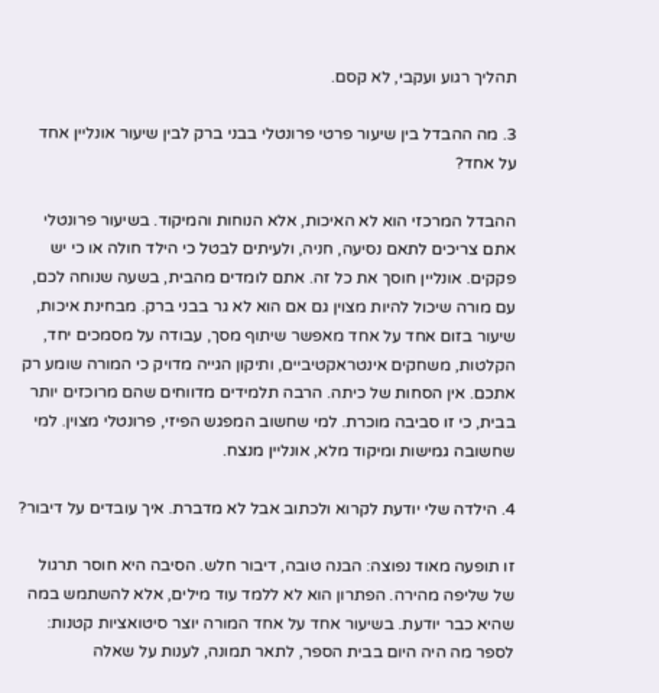תהליך רגוע ועקבי, לא קסם.

3. מה ההבדל בין שיעור פרטי פרונטלי בבני ברק לבין שיעור אונליין אחד על אחד?

ההבדל המרכזי הוא לא האיכות, אלא הנוחות והמיקוד. בשיעור פרונטלי אתם צריכים לתאם נסיעה, חניה, ולעיתים לבטל כי הילד חולה או כי יש פקקים. אונליין חוסך את כל זה. אתם לומדים מהבית, בשעה שנוחה לכם, עם מורה שיכול להיות מצוין גם אם הוא לא גר בבני ברק. מבחינת איכות, שיעור בזום אחד על אחד מאפשר שיתוף מסך, עבודה על מסמכים יחד, הקלטות, משחקים אינטראקטיביים, ותיקון הגייה מדויק כי המורה שומע רק אתכם. אין הסחות של כיתה. הרבה תלמידים מדווחים שהם מרוכזים יותר בבית, כי זו סביבה מוכרת. למי שחשוב המפגש הפיזי, פרונטלי מצוין. למי שחשובה גמישות ומיקוד מלא, אונליין מנצח.

4. הילדה שלי יודעת לקרוא ולכתוב אבל לא מדברת. איך עובדים על דיבור?

זו תופעה מאוד נפוצה: הבנה טובה, דיבור חלש. הסיבה היא חוסר תרגול של שליפה מהירה. הפתרון הוא לא ללמד עוד מילים, אלא להשתמש במה שהיא כבר יודעת. בשיעור אחד על אחד המורה יוצר סיטואציות קטנות: לספר מה היה היום בבית הספר, לתאר תמונה, לענות על שאלה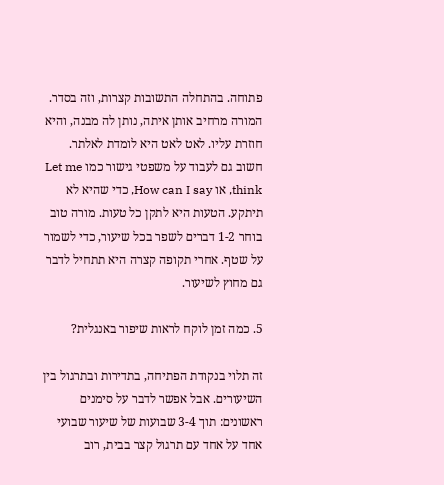פתוחה. בהתחלה התשובות קצרות, וזה בסדר. המורה מרחיב אותן איתה, נותן לה מבנה, והיא חוזרת עליו. לאט לאט היא לומדת לאלתר. חשוב גם לעבוד על משפטי גישור כמו Let me think, או How can I say, כדי שהיא לא תיתקע. הטעות היא לתקן כל טעות. מורה טוב בוחר 1-2 דברים לשפר בכל שיעור, כדי לשמור על שטף. אחרי תקופה קצרה היא תתחיל לדבר גם מחוץ לשיעור.

5. כמה זמן לוקח לראות שיפור באנגלית?

זה תלוי בנקודת הפתיחה, בתדירות ובתרגול בין השיעורים. אבל אפשר לדבר על סימנים ראשונים: תוך 3-4 שבועות של שיעור שבועי אחד על אחד עם תרגול קצר בבית, רוב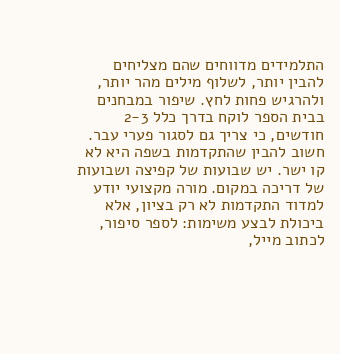התלמידים מדווחים שהם מצליחים להבין יותר, לשלוף מילים מהר יותר, ולהרגיש פחות לחץ. שיפור במבחנים בבית הספר לוקח בדרך כלל 2-3 חודשים, כי צריך גם לסגור פערי עבר. חשוב להבין שהתקדמות בשפה היא לא קו ישר. יש שבועות של קפיצה ושבועות של דריכה במקום. מורה מקצועי יודע למדוד התקדמות לא רק בציון, אלא ביכולת לבצע משימות: לספר סיפור, לכתוב מייל,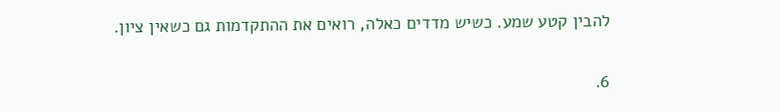להבין קטע שמע. כשיש מדדים כאלה, רואים את ההתקדמות גם כשאין ציון.

6.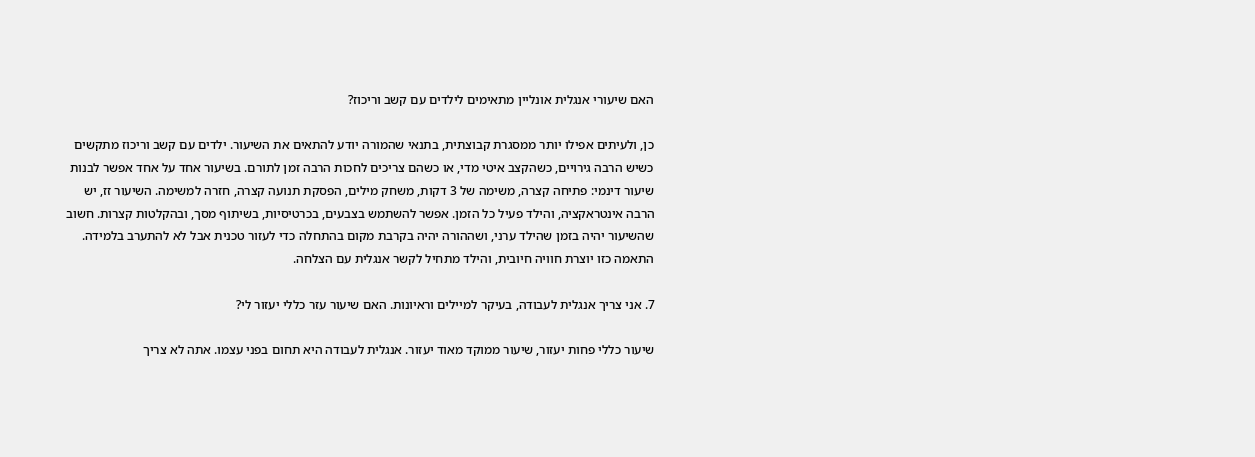האם שיעורי אנגלית אונליין מתאימים לילדים עם קשב וריכוז?

כן, ולעיתים אפילו יותר ממסגרת קבוצתית, בתנאי שהמורה יודע להתאים את השיעור. ילדים עם קשב וריכוז מתקשים כשיש הרבה גירויים, כשהקצב איטי מדי, או כשהם צריכים לחכות הרבה זמן לתורם. בשיעור אחד על אחד אפשר לבנות שיעור דינמי: פתיחה קצרה, משימה של 3 דקות, משחק מילים, הפסקת תנועה קצרה, חזרה למשימה. השיעור זז, יש הרבה אינטראקציה, והילד פעיל כל הזמן. אפשר להשתמש בצבעים, בכרטיסיות, בשיתוף מסך, ובהקלטות קצרות. חשוב שהשיעור יהיה בזמן שהילד ערני, ושההורה יהיה בקרבת מקום בהתחלה כדי לעזור טכנית אבל לא להתערב בלמידה. התאמה כזו יוצרת חוויה חיובית, והילד מתחיל לקשר אנגלית עם הצלחה.

7. אני צריך אנגלית לעבודה, בעיקר למיילים וראיונות. האם שיעור עזר כללי יעזור לי?

שיעור כללי פחות יעזור, שיעור ממוקד מאוד יעזור. אנגלית לעבודה היא תחום בפני עצמו. אתה לא צריך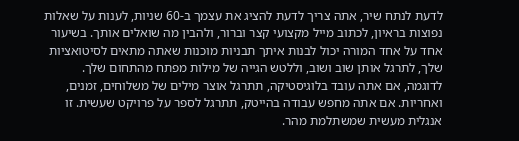לדעת לנתח שיר, אתה צריך לדעת להציג את עצמך ב-60 שניות, לענות על שאלות נפוצות בראיון, לכתוב מייל מקצועי קצר וברור, ולהבין מה שואלים אותך. בשיעור אחד על אחד המורה יכול לבנות איתך תבניות מוכנות שאתה מתאים לסיטואציות שלך, לתרגל אותן שוב ושוב, וללטש הגייה של מילות מפתח מהתחום שלך. לדוגמה, אם אתה עובד בלוגיסטיקה, תתרגל אוצר מילים של משלוחים, זמנים, ואחריות. אם אתה מחפש עבודה בהייטק, תתרגל לספר על פרויקט שעשית. זו אנגלית מעשית שמשתלמת מהר.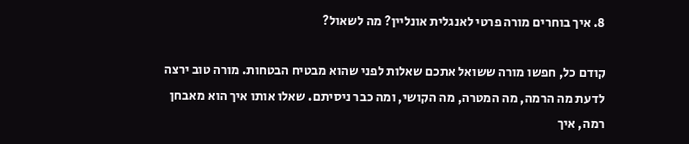8. איך בוחרים מורה פרטי לאנגלית אונליין? מה לשאול?

קודם כל, חפשו מורה ששואל אתכם שאלות לפני שהוא מבטיח הבטחות. מורה טוב ירצה לדעת מה הרמה, מה המטרה, מה הקושי, ומה כבר ניסיתם. שאלו אותו איך הוא מאבחן רמה, איך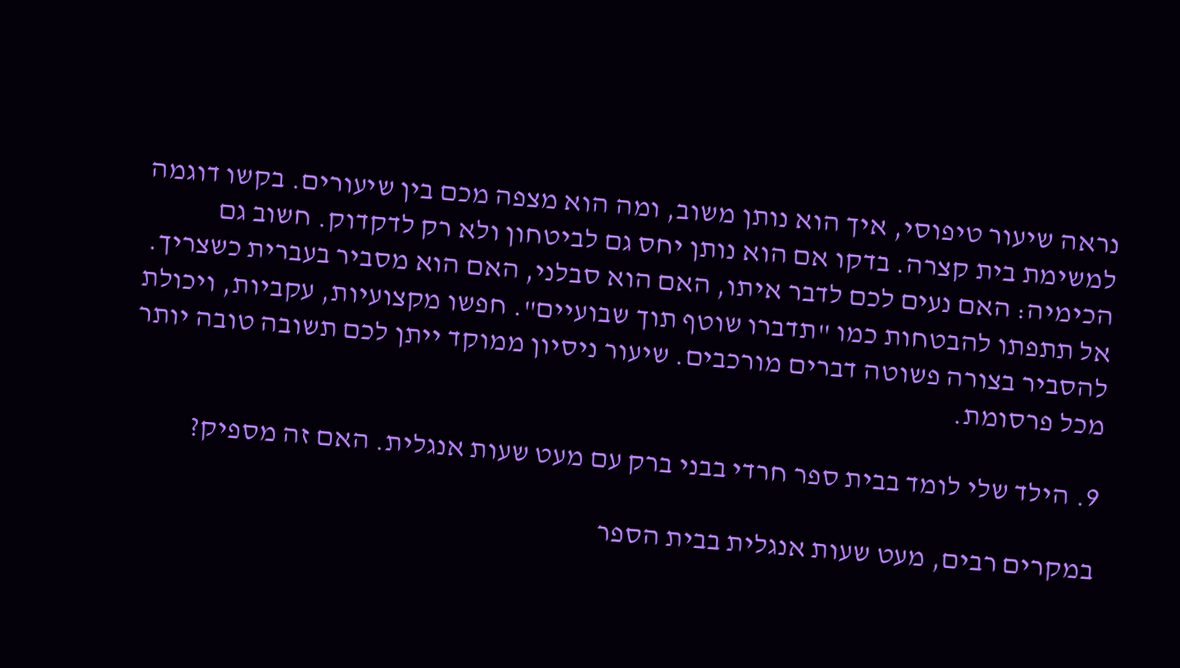נראה שיעור טיפוסי, איך הוא נותן משוב, ומה הוא מצפה מכם בין שיעורים. בקשו דוגמה למשימת בית קצרה. בדקו אם הוא נותן יחס גם לביטחון ולא רק לדקדוק. חשוב גם הכימיה: האם נעים לכם לדבר איתו, האם הוא סבלני, האם הוא מסביר בעברית כשצריך. אל תתפתו להבטחות כמו "תדברו שוטף תוך שבועיים". חפשו מקצועיות, עקביות, ויכולת להסביר בצורה פשוטה דברים מורכבים. שיעור ניסיון ממוקד ייתן לכם תשובה טובה יותר מכל פרסומת.

9. הילד שלי לומד בבית ספר חרדי בבני ברק עם מעט שעות אנגלית. האם זה מספיק?

במקרים רבים, מעט שעות אנגלית בבית הספר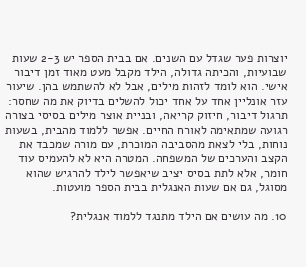יוצרות פער שגדל עם השנים. אם בבית הספר יש 2-3 שעות שבועיות, והכיתה גדולה, הילד מקבל מעט מאוד זמן דיבור אישי. הוא לומד לזהות מילים, אבל לא להשתמש בהן. שיעור עזר אונליין אחד על אחד יכול להשלים בדיוק את מה שחסר: תרגול דיבור, חיזוק קריאה, ובניית אוצר מילים בסיסי בצורה רגועה שמתאימה לאורח החיים. אפשר ללמוד מהבית, בשעות נוחות, בלי לצאת מהסביבה המוכרת, עם מורה שמכבד את הקצב והערכים של המשפחה. המטרה היא לא להעמיס עוד חומר, אלא לתת בסיס יציב שיאפשר לילד להרגיש שהוא מסוגל, גם אם שעות האנגלית בבית הספר מועטות.

10. מה עושים אם הילד מתנגד ללמוד אנגלית?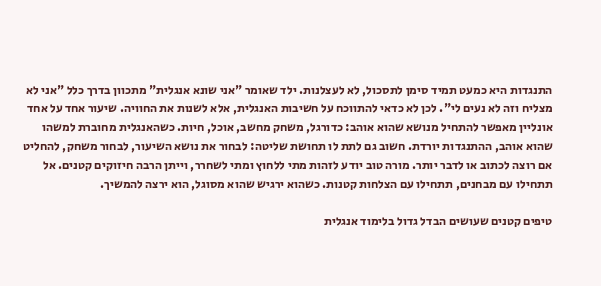התנגדות היא כמעט תמיד סימן לתסכול, לא לעצלנות. ילד שאומר "אני שונא אנגלית" מתכוון בדרך כלל "אני לא מצליח וזה לא נעים לי". לכן לא כדאי להתווכח על חשיבות האנגלית, אלא לשנות את החוויה. שיעור אחד על אחד אונליין מאפשר להתחיל מנושא שהוא אוהב: כדורגל, משחק מחשב, אוכל, חיות. כשהאנגלית מחוברת למשהו שהוא אוהב, ההתנגדות יורדת. חשוב גם לתת לו תחושת שליטה: לבחור את נושא השיעור, לבחור משחק, להחליט אם רוצה לכתוב או לדבר יותר. מורה טוב יודע לזהות מתי ללחוץ ומתי לשחרר, וייתן הרבה חיזוקים קטנים. אל תתחילו עם מבחנים, תתחילו עם הצלחות קטנות. כשהוא ירגיש שהוא מסוגל, הוא ירצה להמשיך.

טיפים קטנים שעושים הבדל גדול בלימוד אנגלית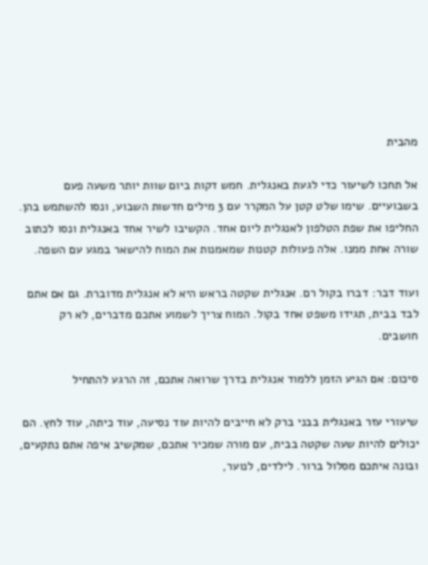מהבית

אל תחכו לשיעור כדי לגעת באנגלית. חמש דקות ביום שוות יותר משעה פעם בשבועיים. שימו שלט קטן על המקרר עם 3 מילים חדשות השבוע, ונסו להשתמש בהן. החליפו את שפת הטלפון לאנגלית ליום אחד. הקשיבו לשיר אחד באנגלית ונסו לכתוב שורה אחת ממנו. אלה פעולות קטנות שמאמנות את המוח להישאר במגע עם השפה.

ועוד דבר: דברו בקול רם. אנגלית שקטה בראש היא לא אנגלית מדוברת. גם אם אתם לבד בבית, תגידו משפט אחד בקול. המוח צריך לשמוע אתכם מדברים, לא רק חושבים.

סיכום: אם הגיע הזמן ללמוד אנגלית בדרך שרואה אתכם, זה הרגע להתחיל

שיעורי עזר באנגלית בבני ברק לא חייבים להיות עוד נסיעה, עוד כיתה, עוד לחץ. הם יכולים להיות שעה שקטה בבית, עם מורה שמכיר אתכם, שמקשיב איפה אתם נתקעים, ובונה איתכם מסלול ברור. לילדים, לנוער,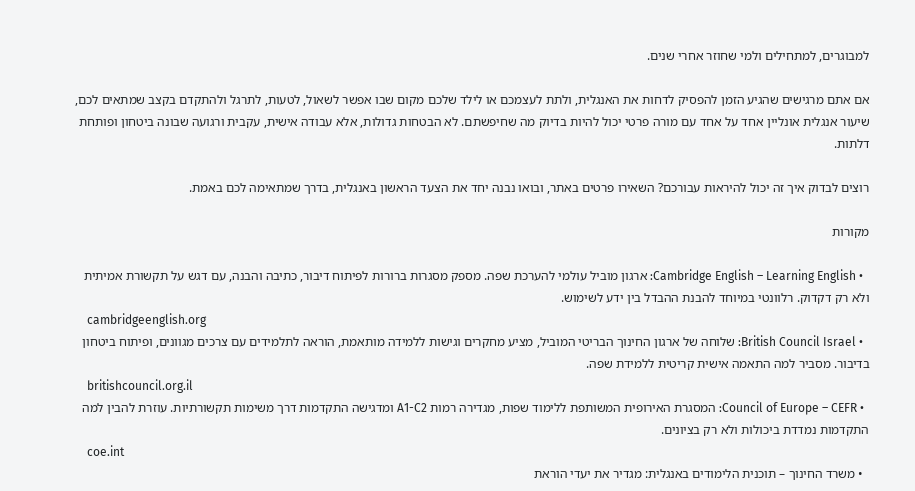למבוגרים, למתחילים ולמי שחוזר אחרי שנים.

אם אתם מרגישים שהגיע הזמן להפסיק לדחות את האנגלית, ולתת לעצמכם או לילד שלכם מקום שבו אפשר לשאול, לטעות, לתרגל ולהתקדם בקצב שמתאים לכם, שיעור אנגלית אונליין אחד על אחד עם מורה פרטי יכול להיות בדיוק מה שחיפשתם. לא הבטחות גדולות, אלא עבודה אישית, עקבית ורגועה שבונה ביטחון ופותחת דלתות.

רוצים לבדוק איך זה יכול להיראות עבורכם? השאירו פרטים באתר, ובואו נבנה יחד את הצעד הראשון באנגלית, בדרך שמתאימה לכם באמת.

מקורות

  • Cambridge English – Learning English: ארגון מוביל עולמי להערכת שפה. מספק מסגרות ברורות לפיתוח דיבור, כתיבה והבנה, עם דגש על תקשורת אמיתית ולא רק דקדוק. רלוונטי במיוחד להבנת ההבדל בין ידע לשימוש.
    cambridgeenglish.org
  • British Council Israel: שלוחה של ארגון החינוך הבריטי המוביל, מציע מחקרים וגישות ללמידה מותאמת, הוראה לתלמידים עם צרכים מגוונים, ופיתוח ביטחון בדיבור. מסביר למה התאמה אישית קריטית ללמידת שפה.
    britishcouncil.org.il
  • Council of Europe – CEFR: המסגרת האירופית המשותפת ללימוד שפות, מגדירה רמות A1-C2 ומדגישה התקדמות דרך משימות תקשורתיות. עוזרת להבין למה התקדמות נמדדת ביכולות ולא רק בציונים.
    coe.int
  • משרד החינוך – תוכנית הלימודים באנגלית: מגדיר את יעדי הוראת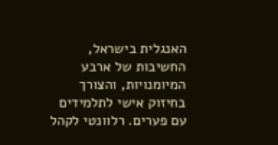האנגלית בישראל, החשיבות של ארבע המיומנויות, והצורך בחיזוק אישי לתלמידים עם פערים. רלוונטי לקהל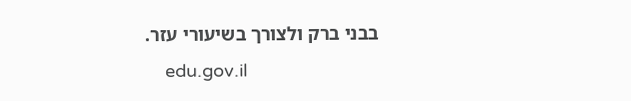בבני ברק ולצורך בשיעורי עזר.
    edu.gov.il